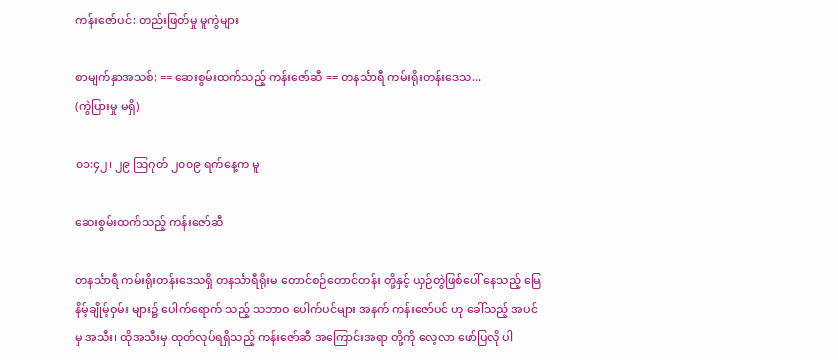ကန်းဇော်ပင်: တည်းဖြတ်မှု မူကွဲများ

စာမျက်နှာအသစ်: == ဆေးစွမ်းထက်သည့် ကန်းဇော်ဆီ == တနင်္သာရီ ကမ်းရိုးတန်းဒေသ...
(ကွဲပြားမှု မရှိ)

၀၁:၄၂၊ ၂၉ ဩဂုတ် ၂၀၀၉ ရက်နေ့က မူ

ဆေးစွမ်းထက်သည့် ကန်းဇော်ဆီ

တနင်္သာရီ ကမ်းရိုးတန်းဒေသရှိ တနင်္သာရီရိုးမ တောင်စဉ်တောင်တန်း တို့နှင့် ယှဉ်တွဲဖြစ်ပေါ် နေသည့် မြေနိမ့်ချိုမ့်ဝှမ်း များ၌ ပေါက်ရောက် သည့် သဘာဝ ပေါက်ပင်များ အနက် ကန်းဇော်ပင် ဟု ခေါ်သည့် အပင်မှ အသီး၊ ထိုအသီးမှ ထုတ်လုပ်ရရှိသည့် ကန်းဇော်ဆီ အကြောင်းအရာ တို့ကို လေ့လာ ဖော်ပြလို ပါ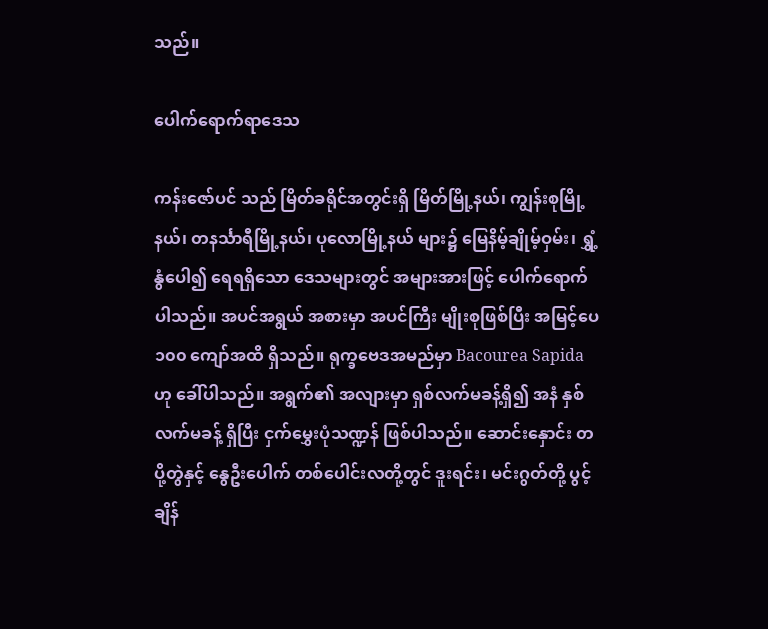သည်။

ပေါက်ရောက်ရာဒေသ

ကန်းဇော်ပင် သည် မြိတ်ခရိုင်အတွင်းရှိ မြိတ်မြို့နယ်၊ ကျွန်းစုမြို့နယ်၊ တနင်္သာရီမြို့နယ်၊ ပုလောမြို့နယ် များ၌ မြေနိမ့်ချိုမ့်ဝှမ်း၊ ရွှံ့နွံပေါ၍ ရေရရှိသော ဒေသများတွင် အများအားဖြင့် ပေါက်ရောက်ပါသည်။ အပင်အရွယ် အစားမှာ အပင်ကြီး မျိုးစုဖြစ်ပြီး အမြင့်ပေ ၁၀၀ ကျော်အထိ ရှိသည်။ ရုက္ခဗေဒအမည်မှာ Bacourea Sapida ဟု ခေါ်ပါသည်။ အရွက်၏ အလျားမှာ ရှစ်လက်မခန့်ရှိ၍ အနံ နှစ်လက်မခန့် ရှိပြီး ငှက်မွှေးပုံသဏ္ဍန် ဖြစ်ပါသည်။ ဆောင်းနှောင်း တပို့တွဲနှင့် နွေဦးပေါက် တစ်ပေါင်းလတို့တွင် ဒူးရင်း၊ မင်းဂွတ်တို့ ပွင့်ချိန်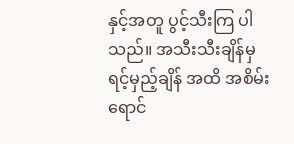နှင့်အတူ ပွင့်သီးကြ ပါသည်။ အသီးသီးချိန်မှ ရင့်မှည့်ချိန် အထိ အစိမ်းရောင်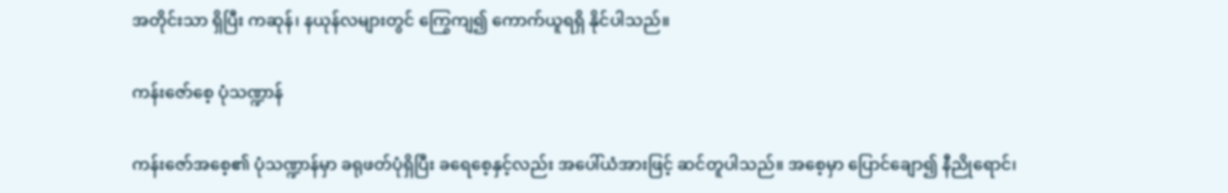အတိုင်းသာ ရှိပြီး ကဆုန်၊ နယုန်လများတွင် ကြွေကျ၍ ကောက်ယူရရှိ နိုင်ပါသည်။

ကန်းဇော်စေ့ ပုံသဏ္ဍာန်

ကန်းဇော်အစေ့၏ ပုံသဏ္ဍာန်မှာ ခရုဖတ်ပုံရှိပြီး ခရေစေ့နှင့်လည်း အပေါ်ယံအားဖြင့် ဆင်တူပါသည်။ အစေ့မှာ ပြောင်ချော၍ နီညိုရောင်၊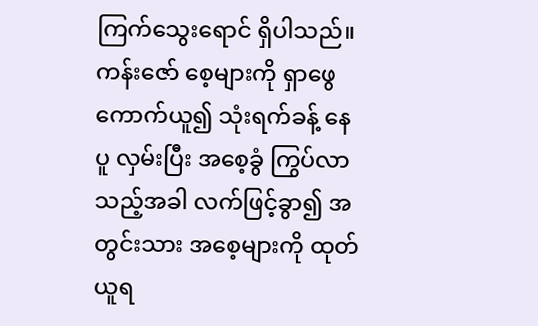ကြက်သွေးရောင် ရှိပါသည်။ ကန်းဇော် စေ့များကို ရှာဖွေကောက်ယူ၍ သုံးရက်ခန့် နေပူ လှမ်းပြီး အစေ့ခွံ ကြွပ်လာသည့်အခါ လက်ဖြင့်ခွာ၍ အတွင်းသား အစေ့များကို ထုတ်ယူရ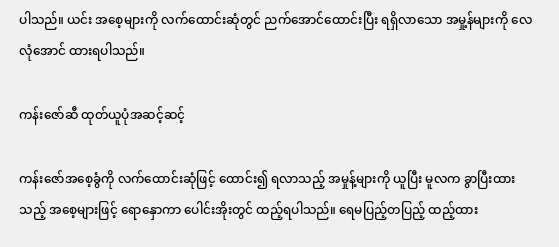ပါသည်။ ယင်း အစေ့များကို လက်ထောင်းဆုံတွင် ညက်အောင်ထောင်းပြီး ရရှိလာသော အမှု့န်များကို လေလုံအောင် ထားရပါသည်။

ကန်းဇော်ဆီ ထုတ်ယူပုံအဆင့်ဆင့်

ကန်းဇော်အစေ့ခွံကို လက်ထောင်းဆုံဖြင့် ထောင်း၍ ရလာသည့် အမှုန့်များကို ယူပြီး မူလက ခွာပြီးထားသည့် အစေ့များဖြင့် ရောနှောကာ ပေါင်းအိုးတွင် ထည့်ရပါသည်။ ရေမပြည့်တပြည့် ထည့်ထား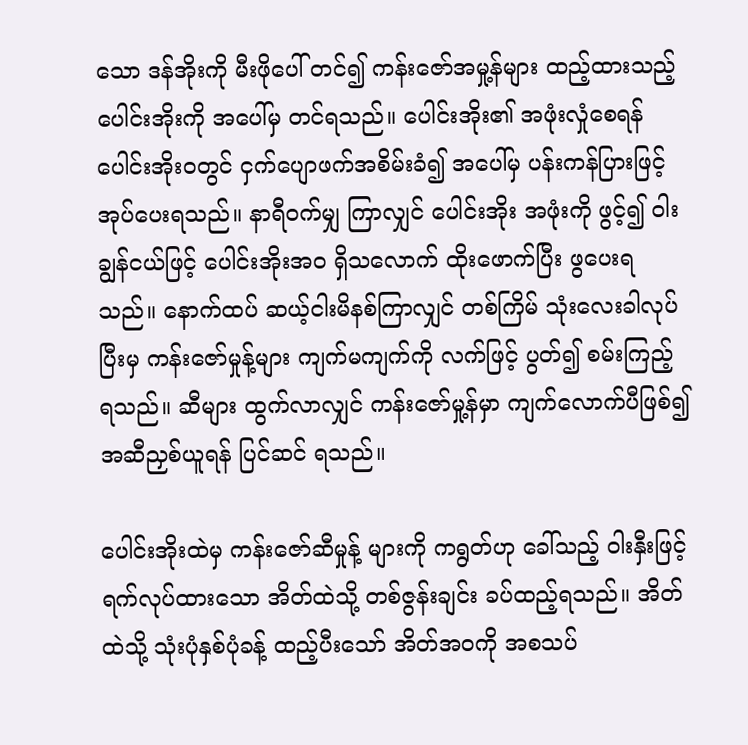သော ဒန်အိုးကို မီးဖိုပေါ် တင်၍ ကန်းဇော်အမှု့န်များ ထည့်ထားသည့် ပေါင်းအိုးကို အပေါ်မှ တင်ရသည်။ ပေါင်းအိုး၏ အဖုံးလှုံစေရန် ပေါင်းအိုးဝတွင် ငှက်ပျောဖက်အစိမ်းခံ၍ အပေါ်မှ ပန်းကန်ပြားဖြင့် အုပ်ပေးရသည်။ နာရီဝက်မျှ ကြာလျှင် ပေါင်းအိုး အဖုံးကို ဖွင့်၍ ၀ါးချွန်ငယ်ဖြင့် ပေါင်းအိုးအဝ ရှိသလောက် ထိုးဖောက်ပြီး ဖွပေးရသည်။ နောက်ထပ် ဆယ့်ငါးမိနစ်ကြာလျှင် တစ်ကြိမ် သုံးလေးခါလုပ်ပြီးမှ ကန်းဇော်မှုန့်များ ကျက်မကျက်ကို လက်ဖြင့် ပွတ်၍ စမ်းကြည့် ရသည်။ ဆီများ ထွက်လာလျှင် ကန်းဇော်မှု့န်မှာ ကျက်လောက်ပီဖြစ်၍ အဆီညှစ်ယူရန် ပြင်ဆင် ရသည်။

ပေါင်းအိုးထဲမှ ကန်းဇော်ဆီမှုန့် များကို ကရွတ်ဟု ခေါ်သည့် ၀ါးနှီးဖြင့် ရက်လုပ်ထားသော အိတ်ထဲသို့ တစ်ဇွန်းချင်း ခပ်ထည့်ရသည်။ အိတ်ထဲသို့ သုံးပုံနှစ်ပုံခန့် ထည့်ပီးသော် အိတ်အဝကို အစသပ်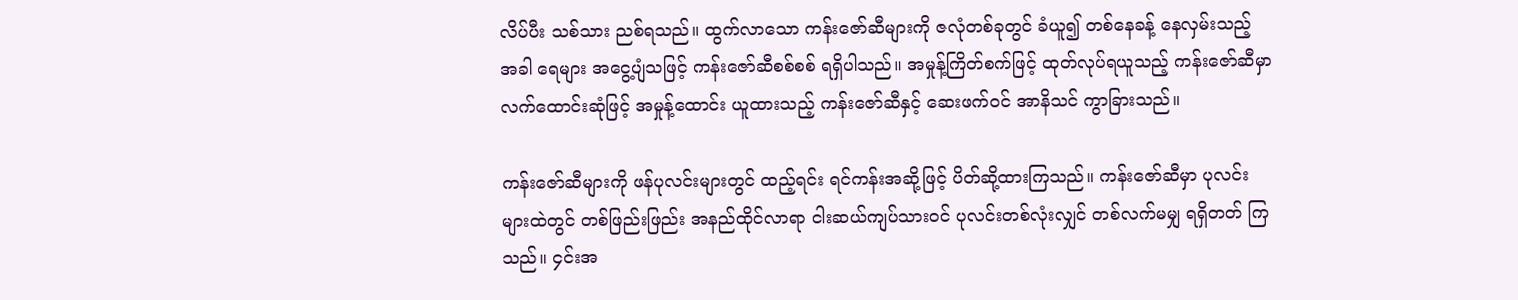လိပ်ပီး သစ်သား ညစ်ရသည်။ ထွက်လာသော ကန်းဇော်ဆီများကို ဇလုံတစ်ခုတွင် ခံယူ၍ တစ်နေခန့် နေလှမ်းသည့် အခါ ရေများ အငွေ့ပျံသဖြင့် ကန်းဇော်ဆီစစ်စစ် ရရှိပါသည်။ အမှုန့်ကြိတ်စက်ဖြင့် ထုတ်လုပ်ရယူသည့် ကန်းဇော်ဆီမှာ လက်ထောင်းဆုံဖြင့် အမှုန့်ထောင်း ယူထားသည့် ကန်းဇော်ဆီနှင့် ဆေးဖက်ဝင် အာနိသင် ကွာခြားသည်။

ကန်းဇော်ဆီများကို ဖန်ပုလင်းများတွင် ထည့်ရင်း ရင်ကန်းအဆို့ဖြင့် ပိတ်ဆို့ထားကြသည်။ ကန်းဇော်ဆီမှာ ပုလင်း များထဲတွင် တစ်ဖြည်းဖြည်း အနည်ထိုင်လာရာ ငါးဆယ်ကျပ်သားဝင် ပုလင်းတစ်လုံးလျှင် တစ်လက်မမျှ ရရှိတတ် ကြသည်။ ၄င်းအ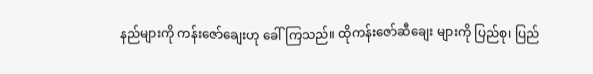နည်များကို ကန်းဇော်ချေးဟု ခေါ်ကြသည်။ ထိုကန်းဇော်ဆီချေး များကို ပြည်စု၊ ပြည်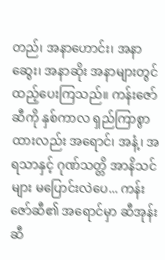တည်၊ အနာဟောင်း၊ အနာဆွေး၊ အနာဆိုး အနာများတွင် ထည့်ပေးကြသည်။ ကန်းဇော်ဆီကို နှစ်ကာလ ရှည်ကြာစွာ ထားလည်း အရောင်၊ အနံ့၊ အရသာနှင့် ဂုဏ်သတ္တိ အာနိသင်များ မပြောင်းလဲပေ... ကန်းဇော်ဆီ၏ အရောင်မှာ ဆီအုန်းဆီ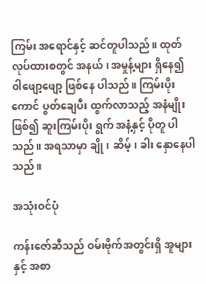ကြမ်း အရောင်နှင့် ဆင်တူပါသည်။ ထုတ်လုပ်ထားစတွင် အနယ်၊ အမှုန့်များ ရှိနေ၍ ၀ါဖျော့ဖျော့ ဖြစ်နေ ပါသည်။ ကြမ်းပိုးကောင် ပွတ်ချေပီး ထွက်လာသည့် အနံမျိုးဖြစ်၍ ဆူးကြမ်းပိုး ရွက် အနံ့နှင့် ပိုတူ ပါသည်။ အရသာမှာ ချို၊ ဆိမ့်၊ ခါး နှောနေပါသည်။

အသုံးဝင်ပုံ

ကန်းဇော်ဆီသည် ဝမ်းဗိုက်အတွင်းရှိ အူများနှင့် အစာ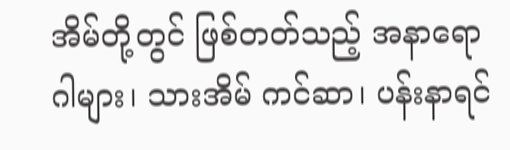အိမ်တို့တွင် ဖြစ်တတ်သည့် အနာရောဂါများ၊ သားအိမ် ကင်ဆာ၊ ပန်းနာရင်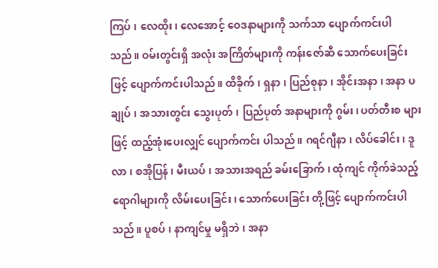ကြပ်၊ လေထိုး၊ လေအောင့် ဝေဒနာများကို သက်သာ ပျောက်ကင်းပါသည်။ ဝမ်းတွင်းရှိ အလုံး အကြိတ်များကို ကန်းဇော်ဆီ သောက်ပေးခြင်းဖြင့် ပျောက်ကင်းပါသည်။ ထိခိုက်၊ ရှနာ၊ ပြည်စုနာ၊ အိုင်းအနာ၊ အနာ ပချုပ်၊ အသားတွင်း သွေးပုတ်၊ ပြည်ပုတ် အနာများကို ဂွမ်း၊ ပတ်တီးစ များဖြင့် ထည့်အုံးပေးလျှင် ပျောက်ကင်း ပါသည်။ ဂရင်ဂျီနာ၊ လိပ်ခေါင်း၊ ဒူလာ၊ စအိုပြန်၊ မီးယပ်၊ အသားအရည် ခမ်းခြောက်၊ ထုံကျင် ကိုက်ခဲသည့် ရောဂါများကို လိမ်းပေးခြင်း၊ သောက်ပေးခြင်း တို့ဖြင့် ပျောက်ကင်းပါသည်။ ပူစပ်၊ နာကျင်မှု မရှိဘဲ၊ အနာ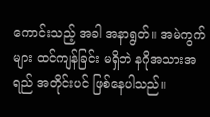ကောင်းသည့် အခါ အနာရွတ်။ အမဲကွက်များ ထင်ကျန်ခြင်း မရှိဘဲ နဂိုအသားအရည် အတိုင်းပင် ဖြစ်နေပါသည်။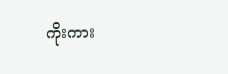ကိုးကား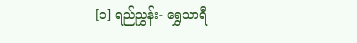[၁] ရည်ညွှန်း- ရွှေသာရီ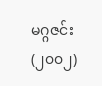မဂ္ဂဇင်း(၂၀၀၂)